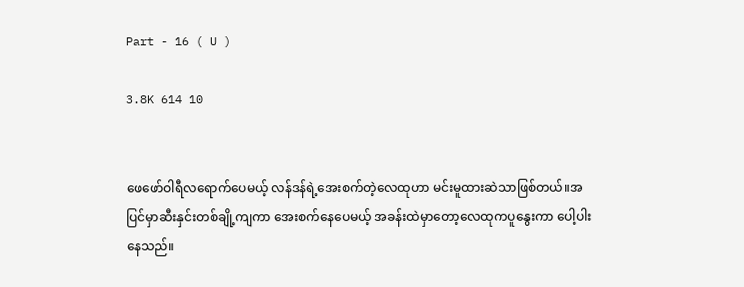Part - 16 ( U )

3.8K 614 10


ဖေဖော်ဝါရီလရောက်ပေမယ့် လန်ဒန်ရဲ့အေးစက်တဲ့လေထုဟာ မင်းမူထားဆဲသာဖြစ်တယ်။အပြင်မှာဆီးနှင်းတစ်ချို့ကျကာ အေးစက်နေပေမယ့် အခန်းထဲမှာတော့လေထုကပူနွေးကာ ပေါ့ပါးနေသည်။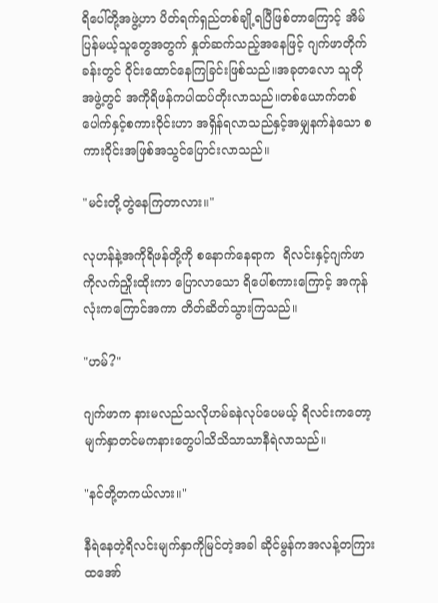ရိပေါ်တို့အဖွဲ့ဟာ ပိတ်ရက်ရှည်တစ်ချို့ရပြီဖြစ်တာကြောင့် အိမ်ပြန်မယ့်သူတွေအတွက် နှုတ်ဆက်သည့်အနေဖြင့် ဂျက်ဖာတိုက်ခန်းတွင် ဝိုင်းထောင်နေကြခြင်းဖြစ်သည်။အခုတလော သူတိုအဖွဲ့တွင် အကိုရိဖန်ကပါထပ်တိုးလာသည်။တစ်ယောက်တစ်ပေါက်နှင့်စကားဝိုင်းဟာ အရှိန်ရလာသည်နှင့်အမျှနက်နဲသော စကားဝိုင်းအဖြစ်အသွင်ပြောင်းလာသည်။

"မင်းတို့တွဲနေကြတာလား။"

လုဟန်နဲ့အကိုရိဖန်တို့ကို စနောက်နေရာက  ရိလင်းနှင့်ဂျက်ဖာကိုလက်ညှိုးထိုးကာ ပြောလာသော ရိပေါ်စကားကြောင့် အကုန်လုံးကကြောင်အကာ တိတ်ဆိတ်သွားကြသည်။

"ဟမ်?"

ဂျက်ဖာက နားမလည်သလိုဟမ်ခနဲလုပ်ပေမယ့် ရိလင်းကတော့ မျက်နှာတင်မကနားတွေပါသိသိသာသာနီရဲလာသည်။

"နင်တို့တကယ်လား။"

နီရဲနေတဲ့ရိလင်းမျက်နှာကိုမြင်တဲ့အခါ ဆိုင်မွန်ကအလန့်တကြားထအော်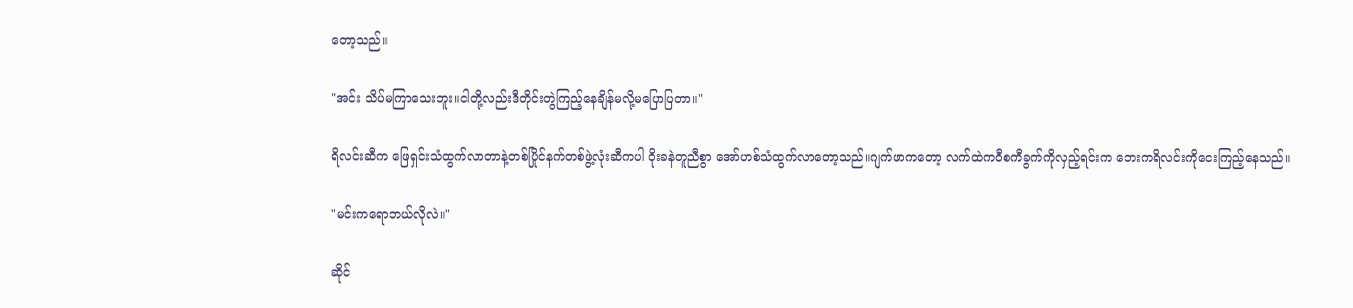တော့သည်။

"အင်း သိပ်မကြာသေးဘူး။ငါတို့လည်းဒီတိုင်းတွဲကြည့်နေချိန်မလို့မပြောပြတာ။"

ရိလင်းဆီက ဖြေရှင်းသံထွက်လာတာနဲ့တစ်ပြိုင်နက်တစ်ဖွဲ့လုံးဆီကပါ ဝိုးခနဲတူညီစွာ အော်ဟစ်သံထွက်လာတော့သည်။ဂျက်ဖာကတော့ လက်ထဲကဝီစကီခွက်ကိုလှည့်ရင်းက ဘေးကရိလင်းကိုငေးကြည့်နေသည်။

"မင်းကရောဘယ်လိုလဲ။"

ဆိုင်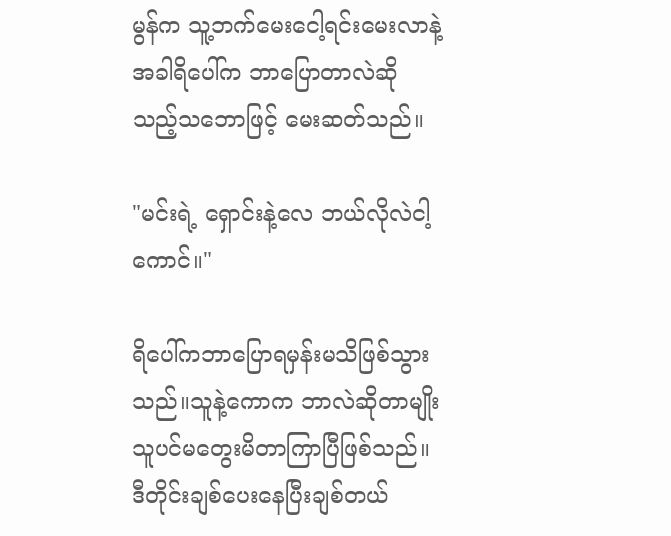မွန်က သူ့ဘက်မေးငေါ့ရင်းမေးလာနဲ့အခါရိပေါ်က ဘာပြောတာလဲဆိုသည့်သဘောဖြင့် မေးဆတ်သည်။

"မင်းရဲ့ ရှောင်းနဲ့လေ ဘယ်လိုလဲငါ့ကောင်။"

ရိပေါ်ကဘာပြောရမှန်းမသိဖြစ်သွားသည်။သူနဲ့ကောက ဘာလဲဆိုတာမျိုးသူပင်မတွေးမိတာကြာပြီဖြစ်သည်။ဒီတိုင်းချစ်ပေးနေပြီးချစ်တယ်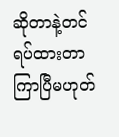ဆိုတာနဲ့တင် ရပ်ထားတာကြာပြီမဟုတ်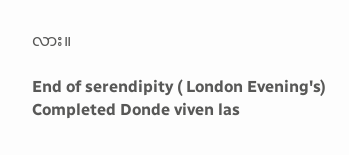လား။

End of serendipity ( London Evening's) Completed Donde viven las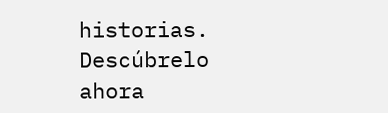historias. Descúbrelo ahora